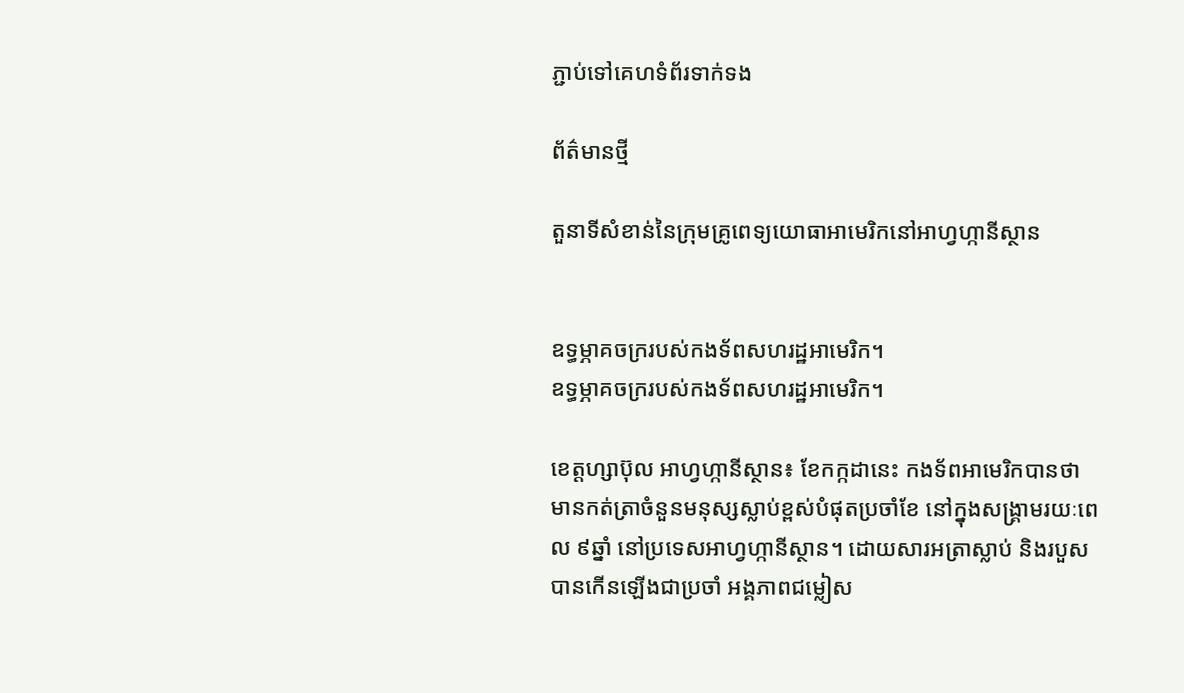ភ្ជាប់ទៅគេហទំព័រទាក់ទង

ព័ត៌មានថ្មី

តួនាទីសំខាន់នៃក្រុមគ្រូពេទ្យយោធាអាមេរិកនៅអាហ្វហ្កានីស្ថាន


ឧទ្ធម្ភាគចក្ររបស់កងទ័ពសហរដ្ឋអាមេរិក។
ឧទ្ធម្ភាគចក្ររបស់កងទ័ពសហរដ្ឋអាមេរិក។

ខេត្តហ្សាប៊ុល អាហ្វហ្កានីស្ថាន៖ ខែកក្កដានេះ កងទ័ពអាមេរិកបានថា មានកត់ត្រាចំនួនមនុស្សស្លាប់ខ្ពស់បំផុតប្រចាំខែ នៅក្នុងសង្រ្គាមរយៈពេល ៩ឆ្នាំ នៅប្រទេសអាហ្វហ្កានីស្ថាន។ ដោយសារអត្រាស្លាប់ និងរបួសបានកើនឡើងជាប្រចាំ អង្គភាពជម្លៀស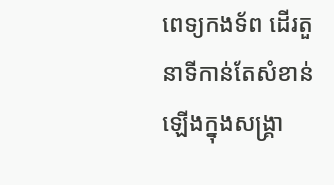ពេទ្យកងទ័ព ដើរតួនាទីកាន់តែសំខាន់ឡើងក្នុងសង្គ្រា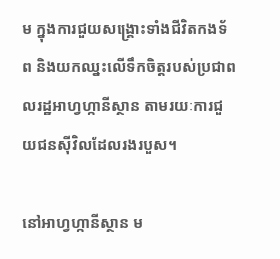ម ក្នុងការជួយសង្គ្រោះទាំងជីវិតកងទ័ព និងយកឈ្នះលើទឹកចិត្តរបស់ប្រជាពលរដ្ឋអាហ្វហ្កានីស្ថាន តាមរយៈការជួយជនស៊ីវិលដែលរងរបួស។

នៅអាហ្វហ្កានីស្ថាន ម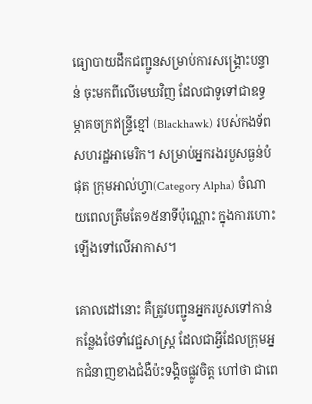ធ្យោបាយដឹកជញ្ជូនសម្រាប់ការសង្គ្រោះបន្ទាន់ ចុះមកពីលើមេឃវិញ ដែលជាទូទៅជាឧទ្ធម្ភាគចក្រឥន្ទ្រីខ្មៅ (Blackhawk) របស់កងទ័ពសហរដ្ឋអាមេរិក។ សម្រាប់អ្នករងរបួសធ្ងន់បំផុត ក្រុមអាល់ហ្វា(Category Alpha) ចំណាយពេលត្រឹមតែ១៥នាទីប៉ុណ្ណោះ ក្នុងការហោះឡើងទៅលើអាកាស។

គោលដៅនោះ គឺត្រូវបញ្ជូនអ្នករបួសទៅកាន់កន្លែងថែទាំវេជ្ជសាស្ត្រ ដែលជាអ្វីដែលក្រុមអ្នកជំនាញខាងជំងឺប៉ះទង្គិចផ្លូវចិត្ត ហៅថា ជាពេ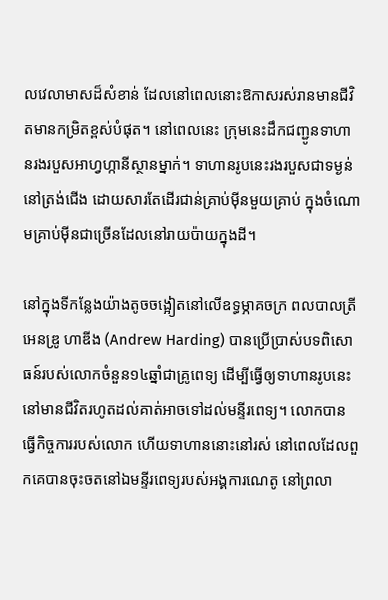លវេលាមាសដ៏សំខាន់ ដែលនៅពេលនោះឱកាសរស់រានមានជីវិតមានកម្រិតខ្ពស់បំផុត។ នៅពេលនេះ ក្រុមនេះដឹកជញ្ជូនទាហានរងរបួសអាហ្វហ្កានីស្ថានម្នាក់។ ទាហានរូបនេះរងរបួសជាទម្ងន់នៅត្រង់ជើង ដោយសារតែដើរជាន់គ្រាប់ម៉ីនមួយគ្រាប់ ក្នុងចំណោមគ្រាប់ម៉ីនជាច្រើនដែលនៅរាយប៉ាយក្នុងដី។

នៅក្នុងទីកន្លែងយ៉ាងតូចចង្អៀតនៅលើឧទ្ធម្ភាគចក្រ ពលបាលត្រី អេនឌ្រូ ហាឌីង (Andrew Harding) បានប្រើប្រាស់បទពិសោធន៍របស់លោកចំនួន១៤ឆ្នាំជាគ្រូពេទ្យ ដើម្បីធ្វើឲ្យទាហានរូបនេះនៅមានជីវិតរហូតដល់គាត់អាចទៅដល់មន្ទីរពេទ្យ។ លោកបានធ្វើកិច្ចការរបស់លោក ហើយទាហាននោះនៅរស់ នៅពេលដែលពួកគេបានចុះចតនៅឯមន្ទីរពេទ្យរបស់អង្គការណេតូ នៅព្រលា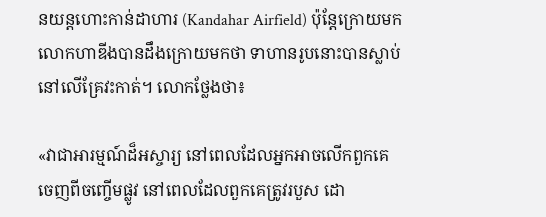នយន្តហោះកាន់ដាហារ (Kandahar Airfield) ប៉ុន្តែក្រោយមក លោកហាឌីងបានដឹងក្រោយមកថា ទាហានរូបនោះបានស្លាប់នៅលើគ្រែវះកាត់។ លោកថ្លែងថា៖

«វាជាអារម្មណ៍ដ៏អស្ចារ្យ នៅពេលដែលអ្នកអាចលើកពួកគេចេញពីចញ្ចើមផ្លូវ នៅពេលដែលពួកគេត្រូវរបួស ដោ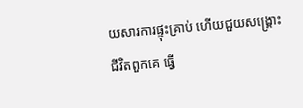យសារការផ្ទុះគ្រាប់ ហើយជួយសង្គ្រោះជីវិតពួកគេ ធ្វើ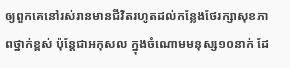ឲ្យពួកគេនៅរស់រានមានជីវិតរហូតដល់កន្លែងថែរក្សាសុខភាពថ្នាក់ខ្ពស់ ប៉ុន្តែជាអកុសល ក្នុងចំណោមមនុស្ស១០នាក់ ដែ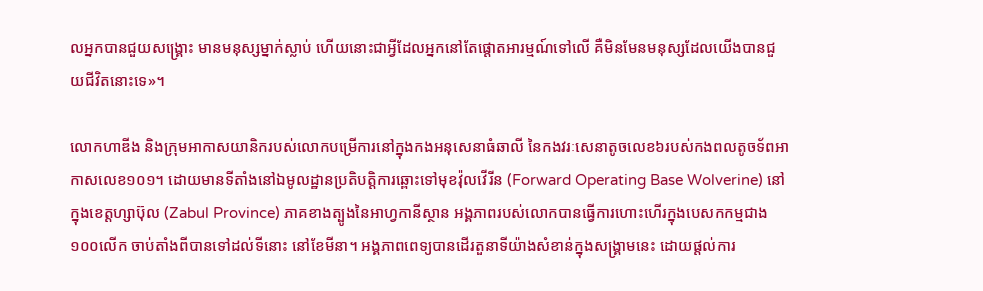លអ្នកបានជួយសង្គ្រោះ មានមនុស្សម្នាក់ស្លាប់ ហើយនោះជាអ្វីដែលអ្នកនៅតែផ្តោតអារម្មណ៍ទៅលើ គឺមិនមែនមនុស្សដែលយើងបានជួយជីវិតនោះទេ»។

លោកហាឌីង និងក្រុមអាកាសយានិករបស់លោកបម្រើការនៅក្នុងកងអនុសេនាធំឆាលី នៃកងវរៈសេនាតូចលេខ៦របស់កងពលតូចទ័ពអាកាសលេខ១០១។ ដោយមានទីតាំងនៅឯមូលដ្ឋានប្រតិបត្តិការឆ្ពោះទៅមុខវ៉ុលវើរីន (Forward Operating Base Wolverine) នៅក្នុងខេត្តហ្សាប៊ុល (Zabul Province) ភាគខាងត្បូងនៃអាហ្វកានីស្ថាន អង្គភាពរបស់លោកបានធ្វើការហោះហើរក្នុងបេសកកម្មជាង១០០លើក ចាប់តាំងពីបានទៅដល់ទីនោះ នៅខែមីនា។ អង្គភាពពេទ្យបានដើរតួនាទីយ៉ាងសំខាន់ក្នុងសង្គ្រាមនេះ ដោយផ្តល់ការ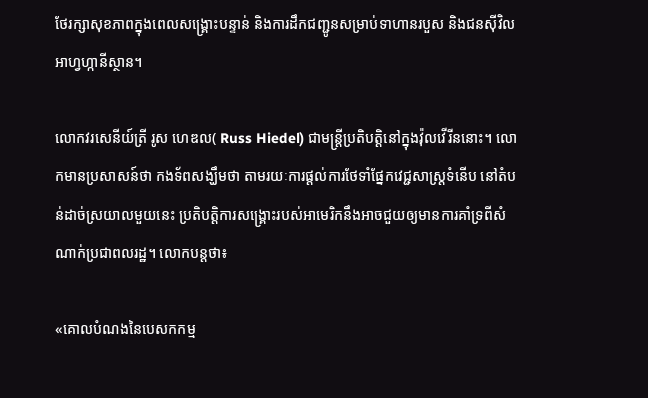ថែរក្សាសុខភាពក្នុងពេលសង្គ្រោះបន្ទាន់ និងការដឹកជញ្ជូនសម្រាប់ទាហានរបួស និងជនស៊ីវិលអាហ្វហ្កានីស្ថាន។

លោកវរសេនីយ៍ត្រី រូស ហេឌល( Russ Hiedel) ជាមន្ត្រីប្រតិបត្តិនៅក្នុងវ៉ុលវើរីននោះ។ លោកមានប្រសាសន៍ថា កងទ័ពសង្ឃឹមថា តាមរយៈការផ្តល់ការថែទាំផ្នែកវេជ្ជសាស្ត្រទំនើប នៅតំបន់ដាច់ស្រយាលមួយនេះ ប្រតិបត្តិការសង្រ្គោះរបស់អាមេរិកនឹងអាចជួយឲ្យមានការគាំទ្រពីសំណាក់ប្រជាពលរដ្ឋ។ លោកបន្តថា៖

«គោលបំណងនៃបេសកកម្ម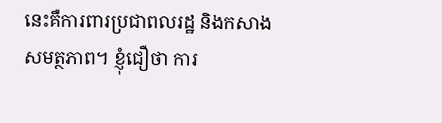នេះគឺការពារប្រជាពលរដ្ឋ និងកសាងសមត្ថភាព។ ខ្ញុំជឿថា ការ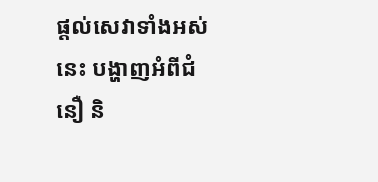ផ្តល់សេវាទាំងអស់នេះ បង្ហាញអំពីជំនឿ និ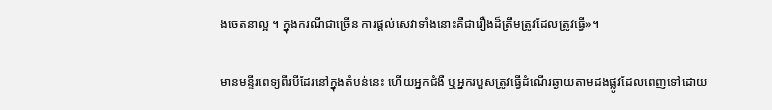ងចេតនាល្អ ។ ក្នុងករណីជាច្រើន ការផ្តល់សេវាទាំងនោះគឺជារឿងដ៏ត្រឹមត្រូវដែលត្រូវធ្វើ»។

មានមន្ទីរពេទ្យពីរបីដែរនៅក្នុងតំបន់នេះ ហើយអ្នកជំងឺ ឬអ្នករបួសត្រូវធ្វើដំណើរឆ្ងាយតាមដងផ្លូវដែលពេញទៅដោយ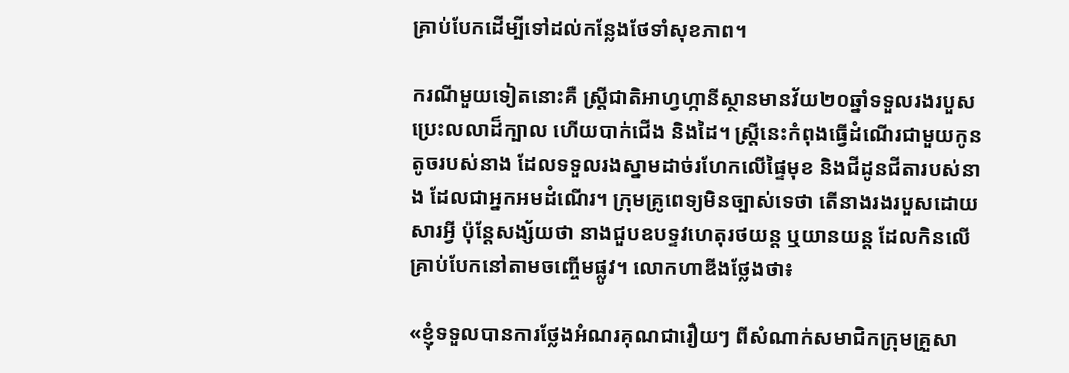គ្រាប់បែកដើម្បីទៅដល់កន្លែងថែទាំសុខភាព។

ករណីមួយទៀតនោះគឺ ស្ត្រីជាតិអាហ្វហ្កានីស្ថានមានវ័យ២០ឆ្នាំទទួលរងរបួសប្រេះលលាដ៏ក្បាល ហើយបាក់ជើង និងដៃ។ ស្ត្រីនេះកំពុងធ្វើដំណើរជាមួយកូនតូចរបស់នាង ដែលទទួលរងស្នាមដាច់រហែកលើផ្ទៃមុខ និងជីដូនជីតារបស់នាង ដែលជាអ្នកអមដំណើរ។ ក្រុមគ្រូពេទ្យមិនច្បាស់ទេថា តើនាងរងរបួសដោយសារអ្វី ប៉ុន្តែសង្ស័យថា នាងជួបឧបទ្ទវហេតុរថយន្ត ឬយានយន្ត ដែលកិនលើគ្រាប់បែកនៅតាមចញ្ចើមផ្លូវ។ លោកហាឌីងថ្លែងថា៖

«ខ្ញុំទទួលបានការថ្លែងអំណរគុណជារឿយៗ ពីសំណាក់សមាជិកក្រុមគ្រួសា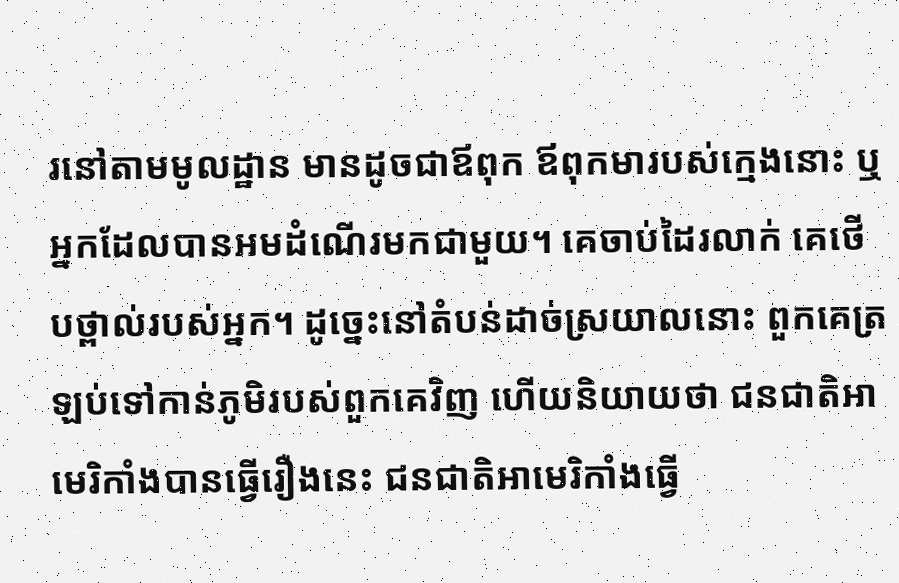រនៅតាមមូលដ្ឋាន មានដូចជាឪពុក ឪពុកមារបស់ក្មេងនោះ ឬអ្នកដែលបានអមដំណើរមកជាមួយ។ គេចាប់ដៃរលាក់ គេថើបថ្ពាល់របស់អ្នក។ ដូច្នេះនៅតំបន់ដាច់ស្រយាលនោះ ពួកគេត្រឡប់ទៅកាន់ភូមិរបស់ពួកគេវិញ ហើយនិយាយថា ជនជាតិអាមេរិកាំងបានធ្វើរឿងនេះ ជនជាតិអាមេរិកាំងធ្វើ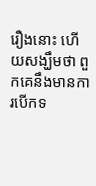រឿងនោះ ហើយសង្ឃឹមថា ពួកគេនឹងមានការបើកទ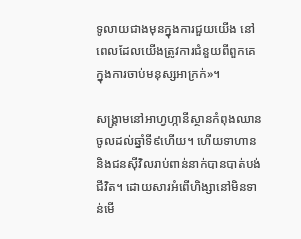ទូលាយជាងមុនក្នុងការជួយយើង នៅពេលដែលយើងត្រូវការជំនួយពីពួកគេ ក្នុងការចាប់មនុស្សអាក្រក់»។

សង្គ្រាមនៅអាហ្វហ្កានីស្ថានកំពុងឈានចូលដល់ឆ្នាំទី៩ហើយ។ ហើយទាហាន និងជនស៊ីវិលរាប់ពាន់នាក់បានបាត់បង់ជីវិត។ ដោយសារអំពើហិង្សានៅមិនទាន់មើ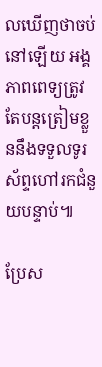លឃើញថាចប់នៅឡើយ អង្គភាពពេទ្យត្រូវតែបន្តត្រៀមខ្លួននឹងទទួលទូរស័ព្ទហៅរកជំនួយបន្ទាប់៕

ប្រែស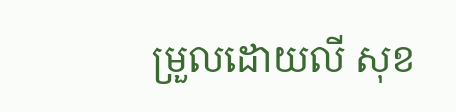ម្រួលដោយលី សុខ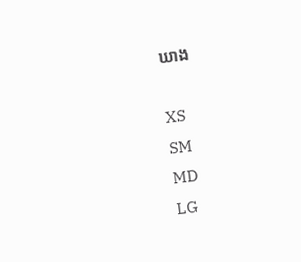ឃាង

XS
SM
MD
LG